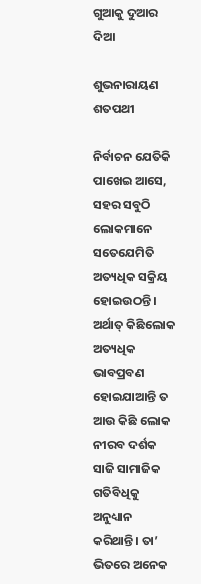ଗୁଆକୁ ଦୁଆର ଦିଆ

ଶୁଭନାରାୟଣ ଶତପଥୀ

ନିର୍ବାଚନ ଯେତିକି ପାଖେଇ ଆସେ, ସହର ସବୁଠି ଲୋକମାନେ ସତେଯେମିତି ଅତ୍ୟଧିକ ସକ୍ରିୟ ହୋଇଉଠନ୍ତି। ଅର୍ଥାତ୍‌ କିଛିଲୋକ ଅତ୍ୟଧିକ ଭାବପ୍ରବଣ ହୋଇଯାଆନ୍ତି ତ ଆଉ କିଛି ଲୋକ ନୀରବ ଦର୍ଶକ ସାଜି ସାମାଜିକ ଗତିବିଧିକୁ ଅନୁଧ୍ୟାନ କରିଥାନ୍ତି। ତା’ ଭିତରେ ଅନେକ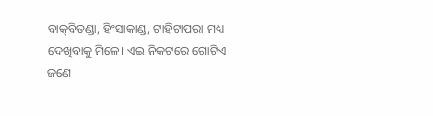ବାକ୍‌ବିତଣ୍ଡା, ହିଂସାକାଣ୍ଡ, ଟାହିଟାପରା ମଧ୍ୟ ଦେଖିବାକୁ ମିଳେ। ଏଇ ନିକଟରେ ଗୋଟିଏ ଜଣେ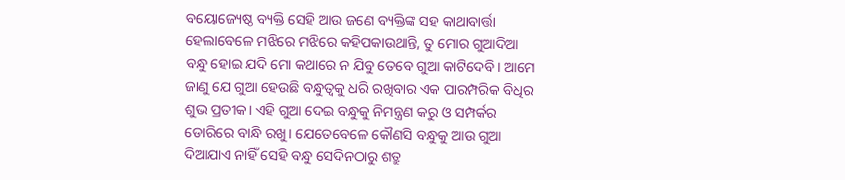ବୟୋଜ୍ୟେଷ୍ଠ ବ୍ୟକ୍ତି ସେହି ଆଉ ଜଣେ ବ୍ୟକ୍ତିଙ୍କ ସହ କାଥାବାର୍ତ୍ତା ହେଲାବେଳେ ମଝିରେ ମଝିରେ କହିପକାଉଥାନ୍ତି, ତୁ ମୋର ଗୁଆଦିଆ ବନ୍ଧୁ ହୋଇ ଯଦି ମୋ କଥାରେ ନ ଯିବୁ ତେବେ ଗୁଆ କାଟିଦେବି। ଆମେ ଜାଣୁ ଯେ ଗୁଆ ହେଉଛି ବନ୍ଧୁତ୍ୱକୁ ଧରି ରଖିବାର ଏକ ପାରମ୍ପରିକ ବିଧିର ଶୁଭ ପ୍ରତୀକ। ଏହି ଗୁଆ ଦେଇ ବନ୍ଧୁକୁ ନିମନ୍ତ୍ରଣ କରୁ ଓ ସମ୍ପର୍କର ଡୋରିରେ ବାନ୍ଧି ରଖୁ। ଯେତେବେଳେ କୌଣସି ବନ୍ଧୁକୁ ଆଉ ଗୁଆ ଦିଆଯାଏ ନାହିଁ ସେହି ବନ୍ଧୁ ସେଦିନଠାରୁ ଶତ୍ରୁ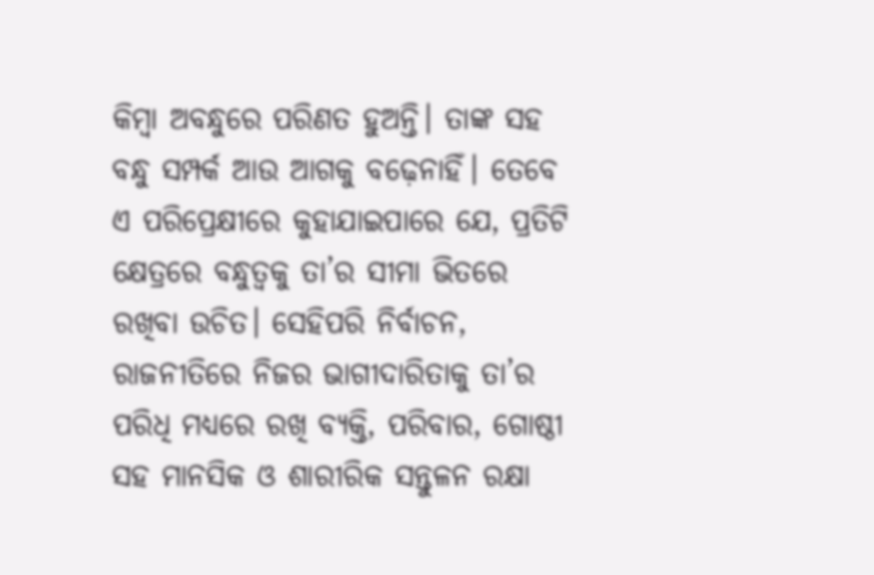କିମ୍ବା ଅବନ୍ଧୁରେ ପରିଣତ ହୁଅନ୍ତି। ତାଙ୍କ ସହ ବନ୍ଧୁ ସମ୍ପର୍କ ଆଉ ଆଗକୁ ବଢ଼େନାହିଁ। ତେବେ ଏ ପରିପ୍ରେକ୍ଷୀରେ କୁହାଯାଇପାରେ ଯେ, ପ୍ରତିଟି କ୍ଷେତ୍ରରେ ବନ୍ଧୁତ୍ୱକୁ ତା’ର ସୀମା ଭିତରେ ରଖିବା ଉଚିତ। ସେହିପରି ନିର୍ବାଚନ, ରାଜନୀତିରେ ନିଜର ଭାଗୀଦାରିତାକୁ ତା’ର ପରିଧି ମଧ୍ୟରେ ରଖି ବ୍ୟକ୍ତି, ପରିବାର, ଗୋଷ୍ଠୀ ସହ ମାନସିକ ଓ ଶାରୀରିକ ସନ୍ତୁଳନ ରକ୍ଷା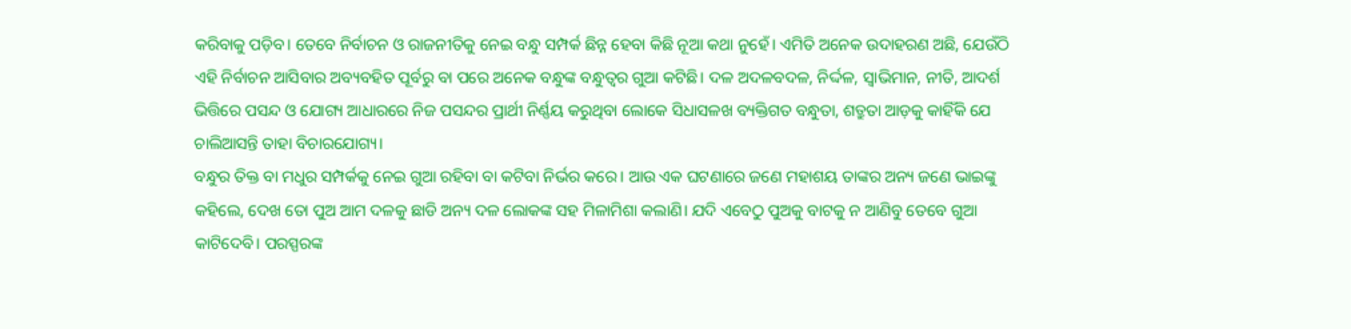କରିବାକୁ ପଡ଼ିବ। ତେବେ ନିର୍ବାଚନ ଓ ରାଜନୀତିକୁ ନେଇ ବନ୍ଧୁ ସମ୍ପର୍କ ଛିନ୍ନ ହେବା କିଛି ନୂଆ କଥା ନୁହେଁ। ଏମିତି ଅନେକ ଉଦାହରଣ ଅଛି, ଯେଉଁଠି ଏହି ନିର୍ବାଚନ ଆସିବାର ଅବ୍ୟବହିତ ପୂର୍ବରୁ ବା ପରେ ଅନେକ ବନ୍ଧୁଙ୍କ ବନ୍ଧୁତ୍ୱର ଗୁଆ କଟିଛି। ଦଳ ଅଦଳବଦଳ, ନିର୍ଦ୍ଦଳ, ସ୍ବାଭିମାନ, ନୀତି, ଆଦର୍ଶ ଭିତ୍ତିରେ ପସନ୍ଦ ଓ ଯୋଗ୍ୟ ଆଧାରରେ ନିଜ ପସନ୍ଦର ପ୍ରାର୍ଥୀ ନିର୍ଣ୍ଣୟ କରୁଥିବା ଲୋକେ ସିଧାସଳଖ ବ୍ୟକ୍ତିଗତ ବନ୍ଧୁତା, ଶତ୍ରୁତା ଆଡ଼କୁ କାହିଁକି ଯେ ଚାଲିଆସନ୍ତି ତାହା ବିଚାରଯୋଗ୍ୟ।
ବନ୍ଧୁର ତିକ୍ତ ବା ମଧୁର ସମ୍ପର୍କକୁ ନେଇ ଗୁଆ ରହିବା ବା କଟିବା ନିର୍ଭର କରେ। ଆଉ ଏକ ଘଟଣାରେ ଜଣେ ମହାଶୟ ତାଙ୍କର ଅନ୍ୟ ଜଣେ ଭାଇଙ୍କୁ କହିଲେ, ଦେଖ ତୋ ପୁଅ ଆମ ଦଳକୁ ଛାଡି ଅନ୍ୟ ଦଳ ଲୋକଙ୍କ ସହ ମିଳାମିଶା କଲାଣି। ଯଦି ଏବେଠୁ ପୁଅକୁ ବାଟକୁ ନ ଆଣିବୁ ତେବେ ଗୁଆ କାଟିଦେବି। ପରସ୍ପରଙ୍କ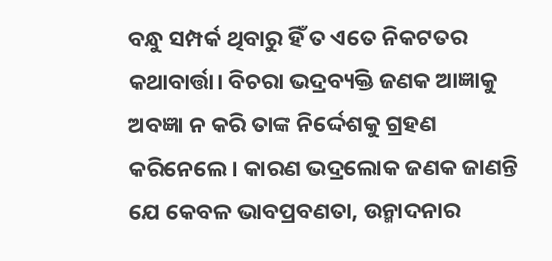ବନ୍ଧୁ ସମ୍ପର୍କ ଥିବାରୁ ହିଁ ତ ଏତେ ନିକଟତର କଥାବାର୍ତ୍ତା। ବିଚରା ଭଦ୍ରବ୍ୟକ୍ତି ଜଣକ ଆଜ୍ଞାକୁ ଅବଜ୍ଞା ନ କରି ତାଙ୍କ ନିର୍ଦ୍ଦେଶକୁ ଗ୍ରହଣ କରିନେଲେ। କାରଣ ଭଦ୍ରଲୋକ ଜଣକ ଜାଣନ୍ତି ଯେ କେବଳ ଭାବପ୍ରବଣତା, ଉନ୍ମାଦନାର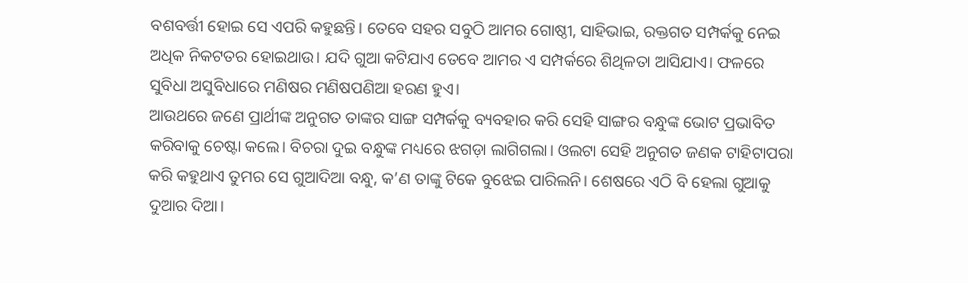ବଶବର୍ତ୍ତୀ ହୋଇ ସେ ଏପରି କହୁଛନ୍ତି। ତେବେ ସହର ସବୁଠି ଆମର ଗୋଷ୍ଠୀ, ସାହିଭାଇ, ରକ୍ତଗତ ସମ୍ପର୍କକୁ ନେଇ ଅଧିକ ନିକଟତର ହୋଇଥାଉ। ଯଦି ଗୁଆ କଟିଯାଏ ତେବେ ଆମର ଏ ସମ୍ପର୍କରେ ଶିଥିଳତା ଆସିଯାଏ। ଫଳରେ ସୁବିଧା ଅସୁବିଧାରେ ମଣିଷର ମଣିଷପଣିଆ ହରଣ ହୁଏ।
ଆଉଥରେ ଜଣେ ପ୍ରାର୍ଥୀଙ୍କ ଅନୁଗତ ତାଙ୍କର ସାଙ୍ଗ ସମ୍ପର୍କକୁ ବ୍ୟବହାର କରି ସେହି ସାଙ୍ଗର ବନ୍ଧୁଙ୍କ ଭୋଟ ପ୍ରଭାବିତ କରିବାକୁ ଚେଷ୍ଟା କଲେ। ବିଚରା ଦୁଇ ବନ୍ଧୁଙ୍କ ମଧ୍ୟରେ ଝଗଡ଼ା ଲାଗିଗଲା। ଓଲଟା ସେହି ଅନୁଗତ ଜଣକ ଟାହିଟାପରା କରି କହୁଥାଏ ତୁମର ସେ ଗୁଆଦିଆ ବନ୍ଧୁ, କ’ଣ ତାଙ୍କୁ ଟିକେ ବୁଝେଇ ପାରିଲନି। ଶେଷରେ ଏଠି ବି ହେଲା ଗୁଆକୁ ଦୁଆର ଦିଆ।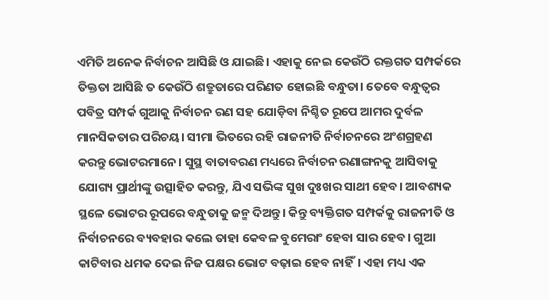ଏମିତି ଅନେକ ନିର୍ବାଚନ ଆସିଛି ଓ ଯାଇଛି। ଏହାକୁ ନେଇ କେଉଁଠି ରକ୍ତଗତ ସମ୍ପର୍କରେ ତିକ୍ତତା ଆସିଛି ତ କେଉଁଠି ଶତ୍ରୁତାରେ ପରିଣତ ହୋଇଛି ବନ୍ଧୁତା। ତେବେ ବନ୍ଧୁତ୍ୱର ପବିତ୍ର ସମ୍ପର୍କ ଗୁଆକୁ ନିର୍ବାଚନ ରଣ ସହ ଯୋଡ଼ିବା ନିଶ୍ଚିତ ରୂପେ ଆମର ଦୁର୍ବଳ ମାନସିକତାର ପରିଚୟ। ସୀମା ଭିତରେ ରହି ରାଜନୀତି ନିର୍ବାଚନରେ ଅଂଶଗ୍ରହଣ କରନ୍ତୁ ଭୋଟରମାନେ। ସୁସ୍ଥ ବାତାବରଣ ମଧ୍ୟରେ ନିର୍ବାଚନ ରଣାଙ୍ଗନକୁ ଆସିବାକୁ ଯୋଗ୍ୟ ପ୍ରାର୍ଥୀଙ୍କୁ ଉତ୍ସାହିତ କରନ୍ତୁ, ଯିଏ ସଭିଙ୍କ ସୁଖ ଦୁଃଖର ସାଥୀ ହେବ। ଆବଶ୍ୟକ ସ୍ଥଳେ ଭୋଟର ରୂପରେ ବନ୍ଧୁତାକୁ ଜନ୍ମ ଦିଅନ୍ତୁ। କିନ୍ତୁ ବ୍ୟକ୍ତିଗତ ସମ୍ପର୍କକୁ ରାଜନୀତି ଓ ନିର୍ବାଚନରେ ବ୍ୟବହାର କଲେ ତାହା କେବଳ ବୁମେରାଂ ହେବା ସାର ହେବ। ଗୁଆ କାଟିବାର ଧମକ ଦେଇ ନିଜ ପକ୍ଷର ଭୋଟ ବଢ଼ାଇ ହେବ ନାହିଁ। ଏହା ମଧ୍ୟ ଏକ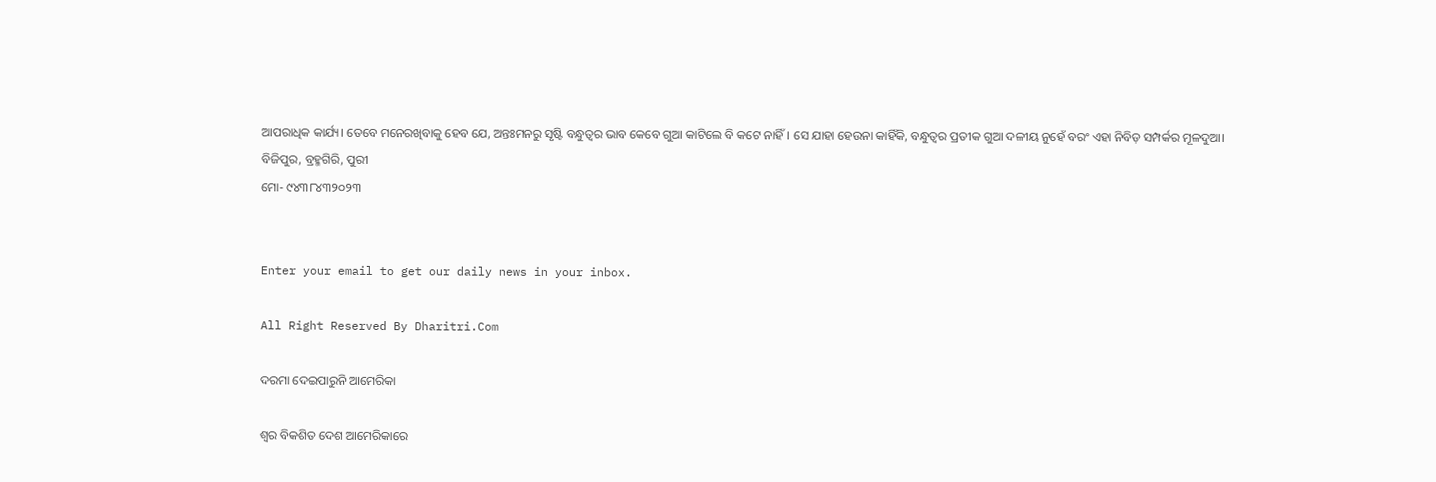ଆପରାଧିକ କାର୍ଯ୍ୟ। ତେବେ ମନେରଖିବାକୁ ହେବ ଯେ, ଅନ୍ତଃମନରୁ ସୃଷ୍ଟି ବନ୍ଧୁତ୍ୱର ଭାବ କେବେ ଗୁଆ କାଟିଲେ ବି କଟେ ନାହିଁ। ସେ ଯାହା ହେଉନା କାହିଁକି, ବନ୍ଧୁତ୍ୱର ପ୍ରତୀକ ଗୁଆ ଦଳୀୟ ନୁହେଁ ବରଂ ଏହା ନିବିଡ଼ ସମ୍ପର୍କର ମୂଳଦୁଆ।
ବିଜିପୁର, ବ୍ରହ୍ମଗିରି, ପୁରୀ
ମୋ- ୯୪୩୮୪୩୨୦୨୩


Enter your email to get our daily news in your inbox.

All Right Reserved By Dharitri.Com

ଦରମା ଦେଇପାରୁନି ଆମେରିକା

ଶ୍ବର ବିକଶିତ ଦେଶ ଆମେରିକାରେ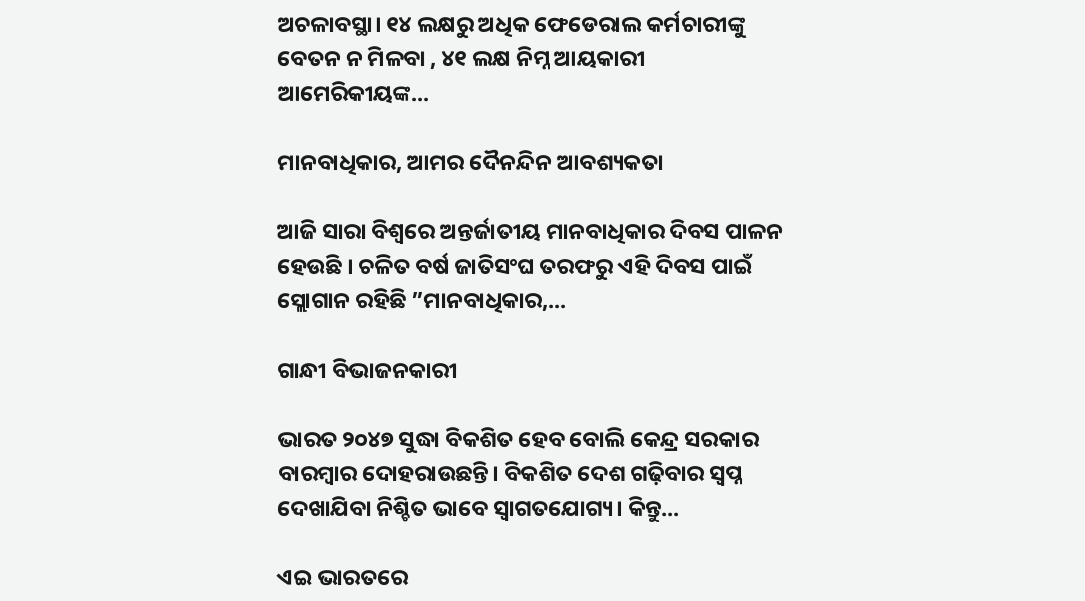ଅଚଳାବସ୍ଥା। ୧୪ ଲକ୍ଷରୁ ଅଧିକ ଫେଡେରାଲ କର୍ମଚାରୀଙ୍କୁ ବେତନ ନ ମିଳବା , ୪୧ ଲକ୍ଷ ନିମ୍ନ ଆୟକାରୀ ଆମେରିକୀୟଙ୍କ...

ମାନବାଧିକାର, ଆମର ଦୈନନ୍ଦିନ ଆବଶ୍ୟକତା

ଆଜି ସାରା ବିଶ୍ୱରେ ଅନ୍ତର୍ଜାତୀୟ ମାନବାଧିକାର ଦିବସ ପାଳନ ହେଉଛି । ଚଳିତ ବର୍ଷ ଜାତିସଂଘ ତରଫରୁ ଏହି ଦିବସ ପାଇଁ ସ୍ଲୋଗାନ ରହିଛି ”ମାନବାଧିକାର,...

ଗାନ୍ଧୀ ବିଭାଜନକାରୀ

ଭାରତ ୨୦୪୭ ସୁଦ୍ଧା ବିକଶିତ ହେବ ବୋଲି କେନ୍ଦ୍ର ସରକାର ବାରମ୍ବାର ଦୋହରାଉଛନ୍ତି। ବିକଶିତ ଦେଶ ଗଢ଼ିବାର ସ୍ବପ୍ନ ଦେଖାଯିବା ନିଶ୍ଚିତ ଭାବେ ସ୍ବାଗତଯୋଗ୍ୟ। କିନ୍ତୁ...

ଏଇ ଭାରତରେ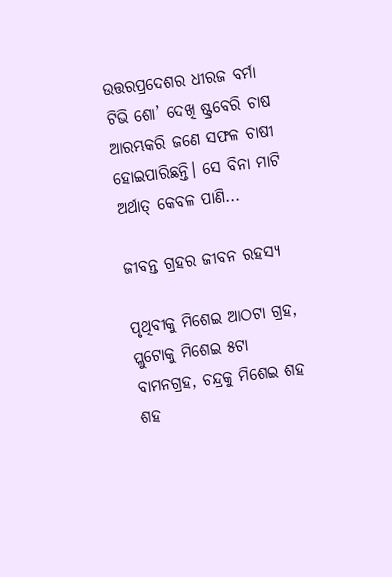ଉତ୍ତରପ୍ରଦେଶର ଧୀରଜ ବର୍ମା ଟିଭି ଶୋ’ ଦେଖି ଷ୍ଟ୍ରବେରି ଚାଷ ଆରମ୍ଭକରି ଜଣେ ସଫଳ ଚାଷୀ ହୋଇପାରିଛନ୍ତି। ସେ ବିନା ମାଟି ଅର୍ଥାତ୍‌ କେବଳ ପାଣି...

ଜୀବନ୍ତ ଗ୍ରହର ଜୀବନ ରହସ୍ୟ

ପୃଥିବୀକୁ ମିଶେଇ ଆଠଟା ଗ୍ରହ, ପ୍ଲୁଟୋକୁ ମିଶେଇ ୫ଟା ବାମନଗ୍ରହ, ଚନ୍ଦ୍ରକୁ ମିଶେଇ ଶହ ଶହ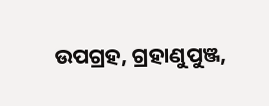ଉପଗ୍ରହ, ଗ୍ରହାଣୁପୁଞ୍ଜ,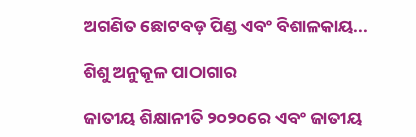ଅଗଣିତ ଛୋଟବଡ଼ ପିଣ୍ଡ ଏବଂ ବିଶାଳକାୟ...

ଶିଶୁ ଅନୁକୂଳ ପାଠାଗାର

ଜାତୀୟ ଶିକ୍ଷାନୀତି ୨୦୨୦ରେ ଏବଂ ଜାତୀୟ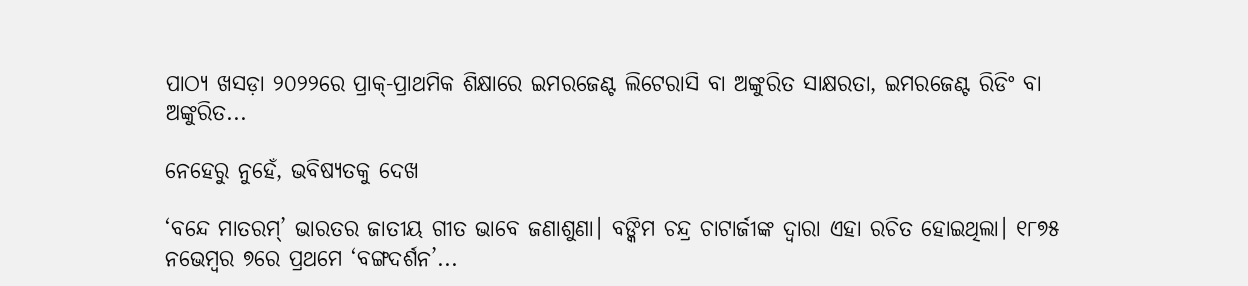ପାଠ୍ୟ ଖସଡ଼ା ୨୦୨୨ରେ ପ୍ରାକ୍‌-ପ୍ରାଥମିକ ଶିକ୍ଷାରେ ଇମରଜେଣ୍ଟ ଲିଟେରାସି ବା ଅଙ୍କୁରିତ ସାକ୍ଷରତା, ଇମରଜେଣ୍ଟ ରିଡିଂ ବା ଅଙ୍କୁରିତ...

ନେହେରୁ ନୁହେଁ, ଭବିଷ୍ୟତକୁ ଦେଖ

‘ବନ୍ଦେ ମାତରମ୍‌’ ଭାରତର ଜାତୀୟ ଗୀତ ଭାବେ ଜଣାଶୁଣା। ବଙ୍କିମ ଚନ୍ଦ୍ର ଚାଟାର୍ଜୀଙ୍କ ଦ୍ୱାରା ଏହା ରଚିତ ହୋଇଥିଲା। ୧୮୭୫ ନଭେମ୍ବର ୭ରେ ପ୍ରଥମେ ‘ବଙ୍ଗଦର୍ଶନ’...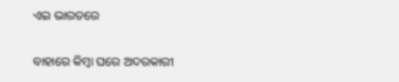ଏଇ ଭାରତରେ

ବାହାରେ କିମ୍ବା ଘରେ ଅଦରକାରୀ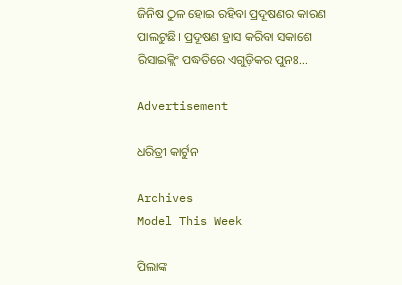ଜିନିଷ ଠୁଳ ହୋଇ ରହିବା ପ୍ରଦୂଷଣର କାରଣ ପାଲଟୁଛି। ପ୍ରଦୂଷଣ ହ୍ରାସ କରିବା ସକାଶେ ରିସାଇକ୍ଲିଂ ପଦ୍ଧତିରେ ଏଗୁଡ଼ିକର ପୁନଃ...

Advertisement

ଧରିତ୍ରୀ କାର୍ଟୁନ

Archives
Model This Week

ପିଲାଙ୍କ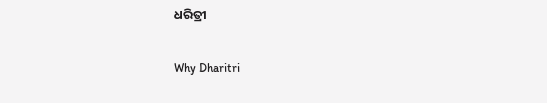ଧରିତ୍ରୀ

Why Dharitri